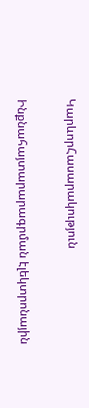ԿարևորՀասարակություն

Ինքնահայտարարագրման էլեկտրոնային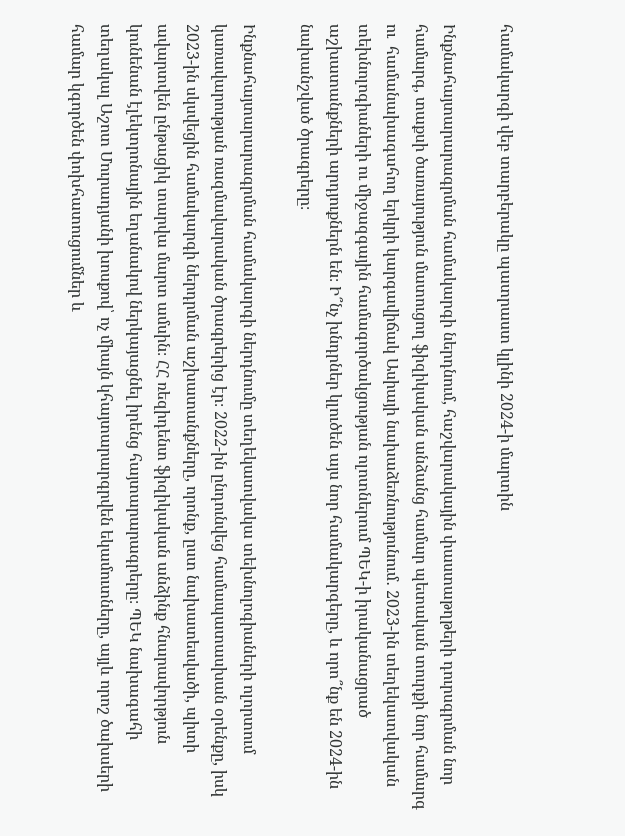համակարգի վեբ տարբերակը պատրաստ կլինի 2024-ի մարտին

Ինքնահայտարարագրման համակարգի ներդնում, հաշվարակային փաստաթղթերի դուրսգրման նոր համարգ, տաքսի ծառայություն մատուցող ֆիզիկական անձանց համար պետական տուրքի նոր համարգ ու  համանախագահող երկրի կարգավիճակ Ասիայի նախաձեռնությունում․ 2023-ին տեղեկատվական տեխնոլոգիաների ու միջազգային համագործակցության ոլոտներում ՊԵԿ-ի իրականացրած աշխատանքների արդյուքներն են։ Ի՞նչ խնդրներ կլուծեն այս նոր համակարգերը, և որո՞նք են 2024-ին նախանշված ծրագրերը։

Ինքնահայտարարագրման համակարգի ներդնումը տեղեկատվակա տեխնոլոգիաների ոլորտում կառավարության ռազմավարական ծրագրերից էր։ 2022-ին ընդունվեց համապատասխան օրենքը, իսկ 2023-ին սկսվեցին համակարգի ներդրման աշխատանքները, որոնք, ըստ նախատեսվածի, պիտի ավարտվեն ընթացիկ տարվա մարտ ամսին։ ՀՀ ռեզիդենտ ֆիզիկական անձինք հնարավորթյուն կունենան էլեկտրոնային եղանակով ներկայացնել իրենց հայտարարագրերը։ ՊԵԿ նախագահի տեղակալ Աշոտ Մուրադյանի խոսքով՝ ոչ միայն կհայտարարգրվեն եկամուտները, այլև որոշ ծախսերի համար կգործեն փոխհատուցումներ և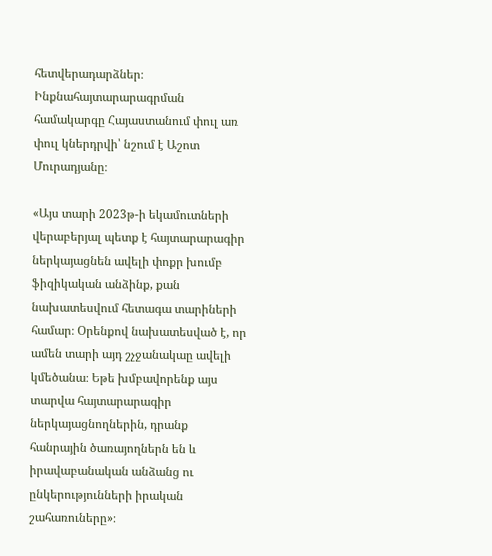հետվերադարձներ։ Ինքնահայտարարագրման համակարգը Հայաստանում փուլ առ փուլ կներդրվի՝ նշում է Աշոտ Մուրադյանը։

«Այս տարի 2023թ-ի եկամուտների վերաբերյալ պետք է հայտարարագիր ներկայացնեն ավելի փոքր խումբ ֆիզիկական անձինք, քան նախատեսվում հետագա տարիների համար։ Օրենքով նախատեսված է, որ ամեն տարի այդ շչջանակաը ավելի կմեծանա։ Եթե խմբավորենք այս տարվա հայտարարագիր ներկայացնողներին, դրանք հանրային ծառայողներն են և իրավաբանական անձանց ու ընկերությունների իրական շահառուները»։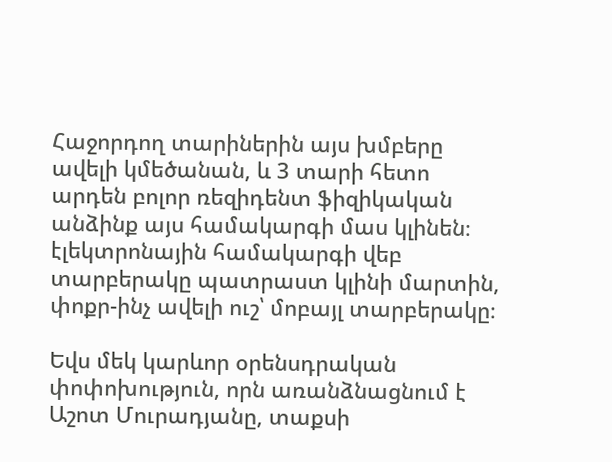Հաջորդող տարիներին այս խմբերը ավելի կմեծանան, և 3 տարի հետո արդեն բոլոր ռեզիդենտ ֆիզիկական անձինք այս համակարգի մաս կլինեն։ էլեկտրոնային համակարգի վեբ տարբերակը պատրաստ կլինի մարտին, փոքր-ինչ ավելի ուշ՝ մոբայլ տարբերակը։

Եվս մեկ կարևոր օրենսդրական փոփոխություն, որն առանձնացնում է Աշոտ Մուրադյանը, տաքսի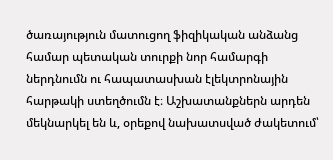ծառայություն մատուցող ֆիզիկական անձանց համար պետական տուրքի նոր համարգի ներդնումն ու հապատասխան էլեկտրոնային հարթակի ստեղծումն է։ Աշխատանքներն արդեն մեկնարկել են և, օրեքով նախատսված ժակետում՝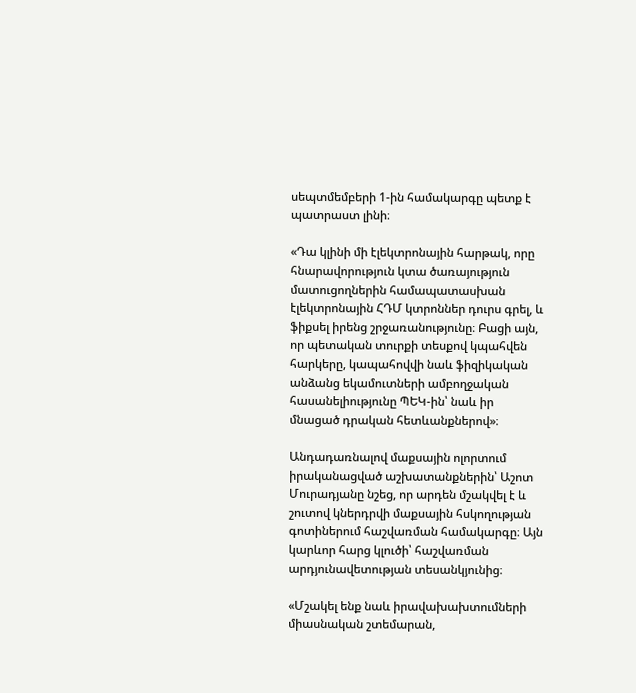սեպտմեմբերի 1-ին համակարգը պետք է պատրաստ լինի։

«Դա կլինի մի էլեկտրոնային հարթակ, որը հնարավորություն կտա ծառայություն մատուցողներին համապատասխան էլեկտրոնային ՀԴՄ կտրոններ դուրս գրել, և ֆիքսել իրենց շրջառանությունը։ Բացի այն, որ պետական տուրքի տեսքով կպահվեն հարկերը, կապահովվի նաև ֆիզիկական անձանց եկամուտների ամբողջական հասանելիությունը ՊԵԿ-ին՝ նաև իր մնացած դրական հետևանքներով»։

Անդադառնալով մաքսային ոլորտում իրականացված աշխատանքներին՝ Աշոտ Մուրադյանը նշեց, որ արդեն մշակվել է և շուտով կներդրվի մաքսային հսկողության գոտիներում հաշվառման համակարգը։ Այն կարևոր հարց կլուծի՝ հաշվառման արդյունավետության տեսանկյունից։

«Մշակել ենք նաև իրավախախտումների միասնական շտեմարան,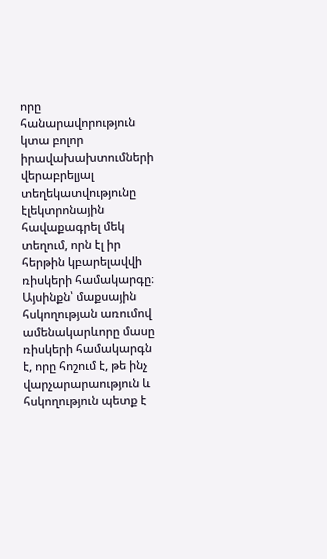որը հանարավորություն կտա բոլոր իրավախախտումների վերաբրելյալ տեղեկատվությունը էլեկտրոնային հավաքագրել մեկ տեղում, որն էլ իր հերթին կբարելավվի ռիսկերի համակարգը։ Այսինքն՝ մաքսային հսկողության առումով ամենակարևորը մասը ռիսկերի համակարգն է, որը հոշում է, թե ինչ վարչարարաություն և հսկողություն պետք է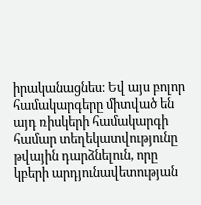իրականացնես։ Եվ այս բոլոր համակարգերը միտված են այդ ռիսկերի համակարգի համար տեղեկատվությունը թվային դարձնելուն, որը կբերի արդյունավետության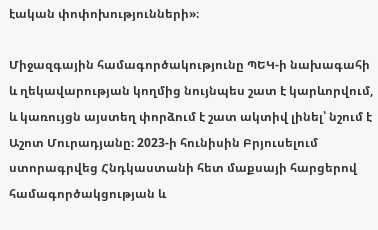էական փոփոխությունների»։

Միջազգային համագործակությունը ՊԵԿ-ի նախագահի և ղեկավարության կողմից նույնպես շատ է կարևորվում, և կառույցն այստեղ փորձում է շատ ակտիվ լինել՝ նշում է Աշոտ Մուրադյանը։ 2023-ի հունիսին Բրյուսելում ստորագրվեց Հնդկաստանի հետ մաքսայի հարցերով համագործակցության և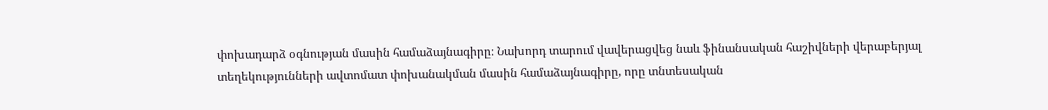փոխադարձ օգնության մասին համաձայնագիրը։ Նախորդ տարում վավերացվեց նաև ֆինանսական հաշիվների վերաբերյալ տեղեկությունների ավտոմատ փոխանակման մասին համաձայնագիրը, որը տնտեսական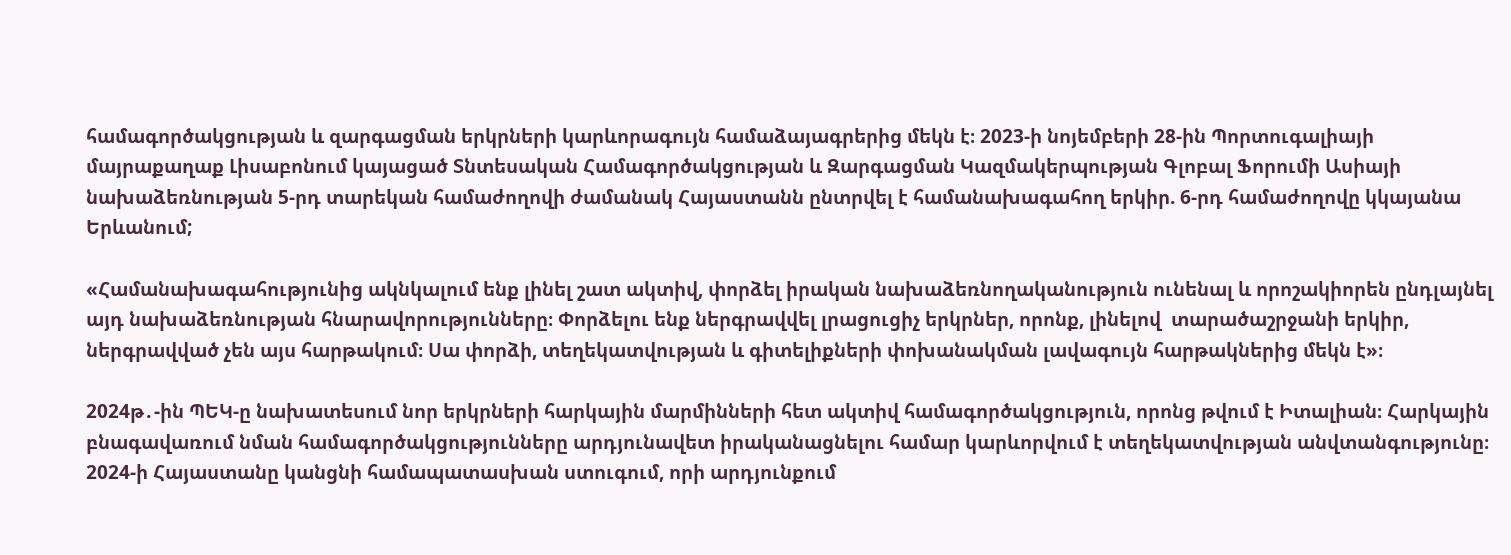համագործակցության և զարգացման երկրների կարևորագույն համաձայագրերից մեկն է։ 2023-ի նոյեմբերի 28-ին Պորտուգալիայի մայրաքաղաք Լիսաբոնում կայացած Տնտեսական Համագործակցության և Զարգացման Կազմակերպության Գլոբալ Ֆորումի Ասիայի նախաձեռնության 5-րդ տարեկան համաժողովի ժամանակ Հայաստանն ընտրվել է համանախագահող երկիր. 6-րդ համաժողովը կկայանա Երևանում;

«Համանախագահությունից ակնկալում ենք լինել շատ ակտիվ, փորձել իրական նախաձեռնողականություն ունենալ և որոշակիորեն ընդլայնել այդ նախաձեռնության հնարավորությունները։ Փորձելու ենք ներգրավվել լրացուցիչ երկրներ, որոնք, լինելով  տարածաշրջանի երկիր, ներգրավված չեն այս հարթակում։ Սա փորձի, տեղեկատվության և գիտելիքների փոխանակման լավագույն հարթակներից մեկն է»։

2024թ․-ին ՊԵԿ-ը նախատեսում նոր երկրների հարկային մարմինների հետ ակտիվ համագործակցություն, որոնց թվում է Իտալիան։ Հարկային բնագավառում նման համագործակցությունները արդյունավետ իրականացնելու համար կարևորվում է տեղեկատվության անվտանգությունը։  2024-ի Հայաստանը կանցնի համապատասխան ստուգում, որի արդյունքում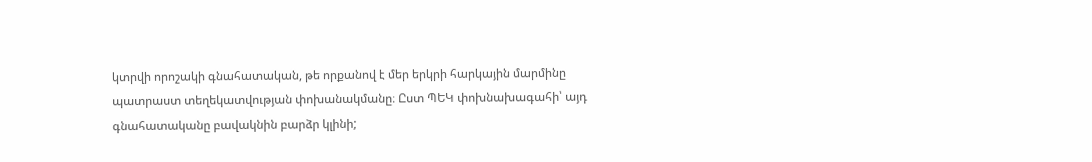կտրվի որոշակի գնահատական, թե որքանով է մեր երկրի հարկային մարմինը պատրաստ տեղեկատվության փոխանակմանը։ Ըստ ՊԵԿ փոխնախագահի՝ այդ գնահատականը բավակնին բարձր կլինի;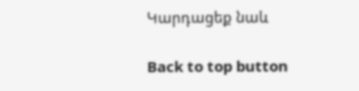Կարդացեք նաև

Back to top button